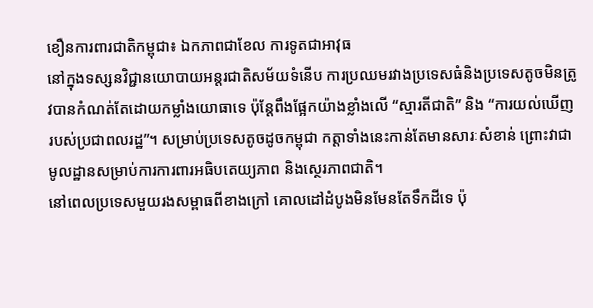ខឿនការពារជាតិកម្ពុជា៖ ឯកភាពជាខែល ការទូតជាអាវុធ
នៅក្នុងទស្សនវិជ្ជានយោបាយអន្តរជាតិសម័យទំនើប ការប្រឈមរវាងប្រទេសធំនិងប្រទេសតូចមិនត្រូវបានកំណត់តែដោយកម្លាំងយោធាទេ ប៉ុន្តែពឹងផ្អែកយ៉ាងខ្លាំងលើ “ស្មារតីជាតិ” និង “ការយល់ឃើញរបស់ប្រជាពលរដ្ឋ”។ សម្រាប់ប្រទេសតូចដូចកម្ពុជា កត្តាទាំងនេះកាន់តែមានសារៈសំខាន់ ព្រោះវាជាមូលដ្ឋានសម្រាប់ការការពារអធិបតេយ្យភាព និងស្ថេរភាពជាតិ។
នៅពេលប្រទេសមួយរងសម្ពាធពីខាងក្រៅ គោលដៅដំបូងមិនមែនតែទឹកដីទេ ប៉ុ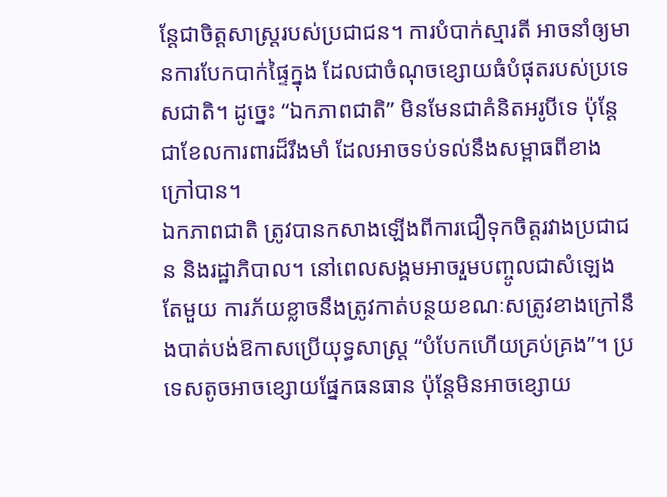ន្តែជាចិត្តសាស្ត្ររបស់ប្រជាជន។ ការបំបាក់ស្មារតី អាចនាំឲ្យមានការបែកបាក់ផ្ទៃក្នុង ដែលជាចំណុចខ្សោយធំបំផុតរបស់ប្រទេសជាតិ។ ដូច្នេះ “ឯកភាពជាតិ” មិនមែនជាគំនិតអរូបីទេ ប៉ុន្តែជាខែលការពារដ៏រឹងមាំ ដែលអាចទប់ទល់នឹងសម្ពាធពីខាងក្រៅបាន។
ឯកភាពជាតិ ត្រូវបានកសាងឡើងពីការជឿទុកចិត្តរវាងប្រជាជន និងរដ្ឋាភិបាល។ នៅពេលសង្គមអាចរួមបញ្ចូលជាសំឡេងតែមួយ ការភ័យខ្លាចនឹងត្រូវកាត់បន្ថយខណៈសត្រូវខាងក្រៅនឹងបាត់បង់ឱកាសប្រើយុទ្ធសាស្ត្រ “បំបែកហើយគ្រប់គ្រង”។ ប្រទេសតូចអាចខ្សោយផ្នែកធនធាន ប៉ុន្តែមិនអាចខ្សោយ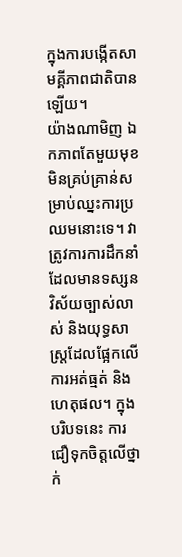ក្នុងការបង្កើតសាមគ្គីភាពជាតិបានឡើយ។
យ៉ាងណាមិញ ឯកភាពតែមួយមុខ មិនគ្រប់គ្រាន់សម្រាប់ឈ្នះការប្រឈមនោះទេ។ វាត្រូវការការដឹកនាំដែលមានទស្សនវិស័យច្បាស់លាស់ និងយុទ្ធសាស្ត្រដែលផ្អែកលើការអត់ធ្មត់ និងហេតុផល។ ក្នុងបរិបទនេះ ការជឿទុកចិត្តលើថ្នាក់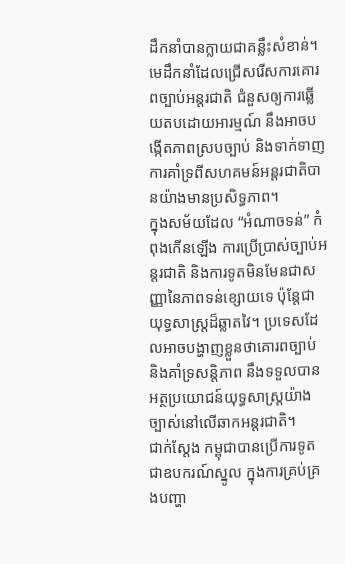ដឹកនាំបានក្លាយជាគន្លឹះសំខាន់។ មេដឹកនាំដែលជ្រើសរើសការគោរពច្បាប់អន្តរជាតិ ជំនួសឲ្យការឆ្លើយតបដោយអារម្មណ៍ នឹងអាចបង្កើតភាពស្របច្បាប់ និងទាក់ទាញការគាំទ្រពីសហគមន៍អន្តរជាតិបានយ៉ាងមានប្រសិទ្ធភាព។
ក្នុងសម័យដែល “អំណាចទន់” កំពុងកើនឡើង ការប្រើប្រាស់ច្បាប់អន្តរជាតិ និងការទូតមិនមែនជាសញ្ញានៃភាពទន់ខ្សោយទេ ប៉ុន្តែជាយុទ្ធសាស្ត្រដ៏ឆ្លាតវៃ។ ប្រទេសដែលអាចបង្ហាញខ្លួនថាគោរពច្បាប់ និងគាំទ្រសន្តិភាព នឹងទទួលបានអត្ថប្រយោជន៍យុទ្ធសាស្ត្រយ៉ាងច្បាស់នៅលើឆាកអន្តរជាតិ។
ជាក់ស្តែង កម្ពុជាបានប្រើការទូតជាឧបករណ៍ស្នូល ក្នុងការគ្រប់គ្រងបញ្ហា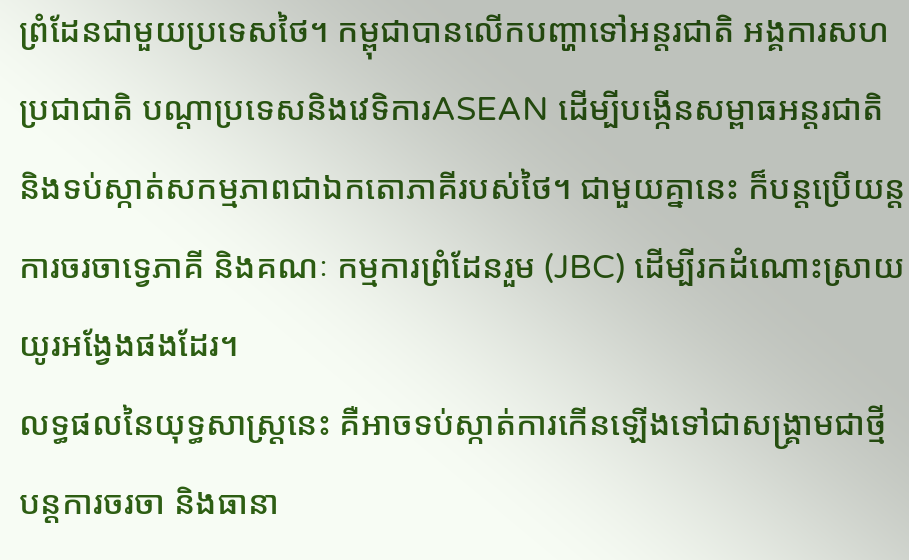ព្រំដែនជាមួយប្រទេសថៃ។ កម្ពុជាបានលើកបញ្ហាទៅអន្តរជាតិ អង្គការសហប្រជាជាតិ បណ្តាប្រទេសនិងវេទិការASEAN ដើម្បីបង្កើនសម្ពាធអន្តរជាតិ និងទប់ស្កាត់សកម្មភាពជាឯកតោភាគីរបស់ថៃ។ ជាមួយគ្នានេះ ក៏បន្តប្រើយន្តការចរចាទ្វេភាគី និងគណៈ កម្មការព្រំដែនរួម (JBC) ដើម្បីរកដំណោះស្រាយយូរអង្វែងផងដែរ។
លទ្ធផលនៃយុទ្ធសាស្ត្រនេះ គឺអាចទប់ស្កាត់ការកើនឡើងទៅជាសង្គ្រាមជាថ្មី បន្តការចរចា និងធានា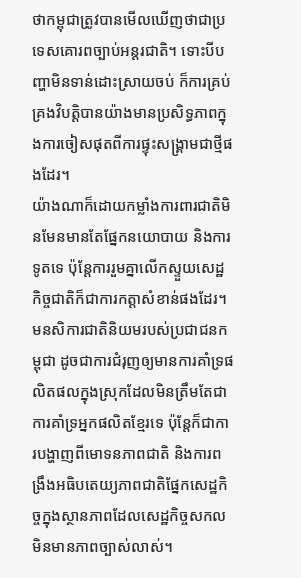ថាកម្ពុជាត្រូវបានមើលឃើញថាជាប្រទេសគោរពច្បាប់អន្តរជាតិ។ ទោះបីបញ្ហាមិនទាន់ដោះស្រាយចប់ ក៏ការគ្រប់គ្រងវិបត្តិបានយ៉ាងមានប្រសិទ្ធភាពក្នុងការចៀសផុតពីការផ្ទុះសង្គ្រាមជាថ្មីផងដែរ។
យ៉ាងណាក៏ដោយកម្លាំងការពារជាតិមិនមែនមានតែផ្នែកនយោបាយ និងការទូតទេ ប៉ុន្តែការរួមគ្នាលើកស្ទួយសេដ្ឋកិច្ចជាតិក៏ជាការកត្តាសំខាន់ផងដែរ។ មនសិការជាតិនិយមរបស់ប្រជាជនកម្ពុជា ដូចជាការជំរុញឲ្យមានការគាំទ្រផលិតផលក្នុងស្រុកដែលមិនត្រឹមតែជាការគាំទ្រអ្នកផលិតខ្មែរទេ ប៉ុន្តែក៏ជាការបង្ហាញពីមោទនភាពជាតិ និងការពង្រឹងអធិបតេយ្យភាពជាតិផ្នែកសេដ្ឋកិច្ចក្នុងស្ថានភាពដែលសេដ្ឋកិច្ចសកលមិនមានភាពច្បាស់លាស់។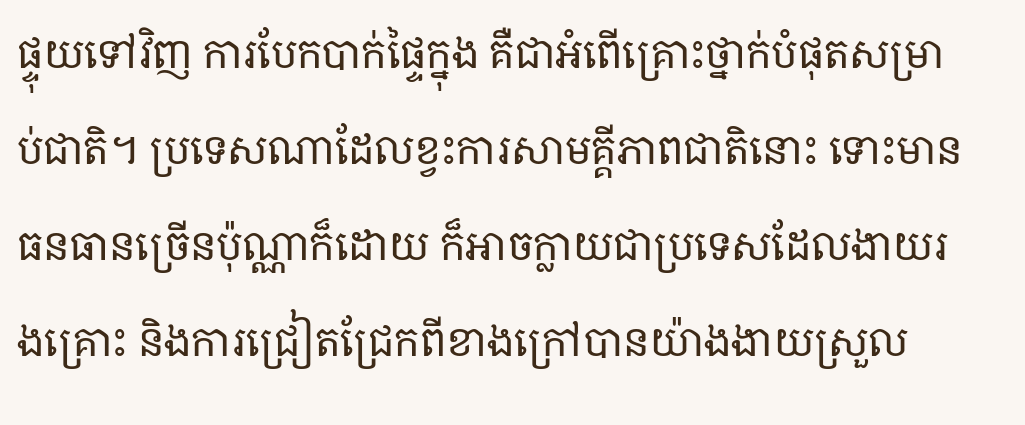ផ្ទុយទៅវិញ ការបែកបាក់ផ្ទៃក្នុង គឺជាអំពើគ្រោះថ្នាក់បំផុតសម្រាប់ជាតិ។ ប្រទេសណាដែលខ្វះការសាមគ្គីភាពជាតិនោះ ទោះមានធនធានច្រើនប៉ុណ្ណាក៏ដោយ ក៏អាចក្លាយជាប្រទេសដែលងាយរងគ្រោះ និងការជ្រៀតជ្រែកពីខាងក្រៅបានយ៉ាងងាយស្រួល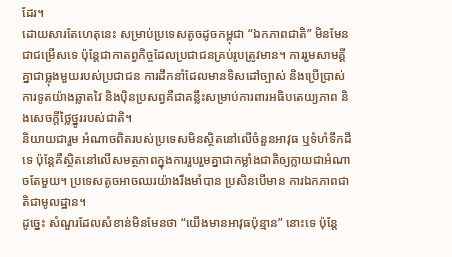ដែរ។
ដោយសារតែហេតុនេះ សម្រាប់ប្រទេសតូចដូចកម្ពុជា “ឯកភាពជាតិ” មិនមែនជាជម្រើសទេ ប៉ុន្តែជាកាតព្វកិច្ចដែលប្រជាជនគ្រប់រូបត្រូវមាន។ ការរួមសាមគ្គីគ្នាជាធ្លុងមួយរបស់ប្រជាជន ការដឹកនាំដែលមានទិសដៅច្បាស់ និងប្រើប្រាស់ការទូតយ៉ាងឆ្លាតវៃ និងប៉ិនប្រសព្វគឺជាគន្លឹះសម្រាប់ការពារអធិបតេយ្យភាព និងសេចក្តីថ្លៃថ្នូររបស់ជាតិ។
និយាយជារួម អំណាចពិតរបស់ប្រទេសមិនស្ថិតនៅលើចំនួនអាវុធ ឬទំហំទឹកដីទេ ប៉ុន្តែគឺស្ថិតនៅលើសមត្ថភាពក្នុងការរួបរួមគ្នាជាកម្លាំងជាតិឲ្យក្លាយជាអំណាចតែមួយ។ ប្រទេសតូចអាចឈរយ៉ាងរឹងមាំបាន ប្រសិនបើមាន ការឯកភាពជាតិជាមូលដ្ឋាន។
ដូច្នេះ សំណួរដែលសំខាន់មិនមែនថា “យើងមានអាវុធប៉ុន្មាន” នោះទេ ប៉ុន្តែ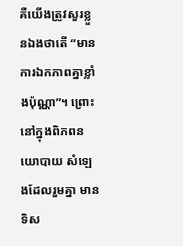គឺយើងត្រូវសួរខ្លួនឯងថាតើ “មានការឯកភាពគ្នាខ្លាំងប៉ុណ្ណា”។ ព្រោះនៅក្នុងពិភពនយោបាយ សំឡេងដែលរួមគ្នា មានទិស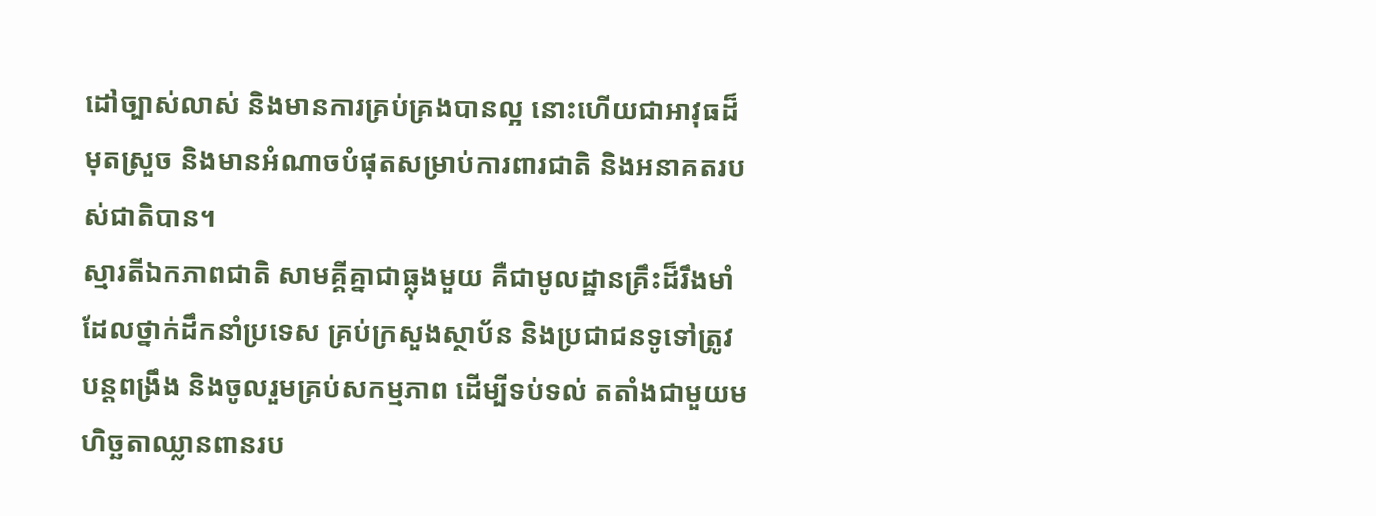ដៅច្បាស់លាស់ និងមានការគ្រប់គ្រងបានល្អ នោះហើយជាអាវុធដ៏មុតស្រួច និងមានអំណាចបំផុតសម្រាប់ការពារជាតិ និងអនាគតរបស់ជាតិបាន។
ស្មារតីឯកភាពជាតិ សាមគ្គីគ្នាជាធ្លុងមួយ គឺជាមូលដ្ឋានគ្រឹះដ៏រឹងមាំ ដែលថ្នាក់ដឹកនាំប្រទេស គ្រប់ក្រសួងស្ថាប័ន និងប្រជាជនទូទៅត្រូវបន្តពង្រឹង និងចូលរួមគ្រប់សកម្មភាព ដើម្បីទប់ទល់ តតាំងជាមួយមហិច្ឆតាឈ្លានពានរប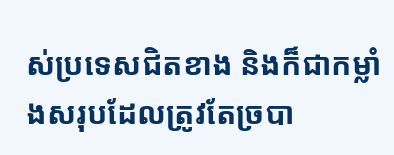ស់ប្រទេសជិតខាង និងក៏ជាកម្លាំងសរុបដែលត្រូវតែច្របា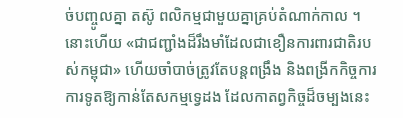ច់បញ្ចូលគ្នា តស៊ូ ពលិកម្មជាមួយគ្នាគ្រប់តំណាក់កាល ។ នោះហើយ «ជាជញ្ជាំងដ៏រឹងមាំដែលជាខឿនការពារជាតិរបស់កម្ពុជា» ហើយចាំបាច់ត្រូវតែបន្តពង្រឹង និងពង្រីកកិច្ចការការទូតឱ្យកាន់តែសកម្មទ្វេដង ដែលកាតព្វកិច្ចដ៏ចម្បងនេះ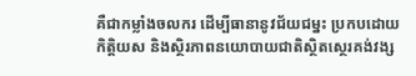គឺជាកម្លាំងចលករ ដើម្បីធានានូវជ័យជម្នះ ប្រកបដោយកិត្តិយស និងស្ថិរភាពនយោបាយជាតិស្ថិតស្ថេរគង់វង្ស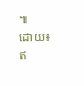៕
ដោយ៖ ឥ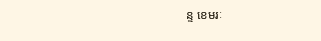ន្ទ ខេមរៈ